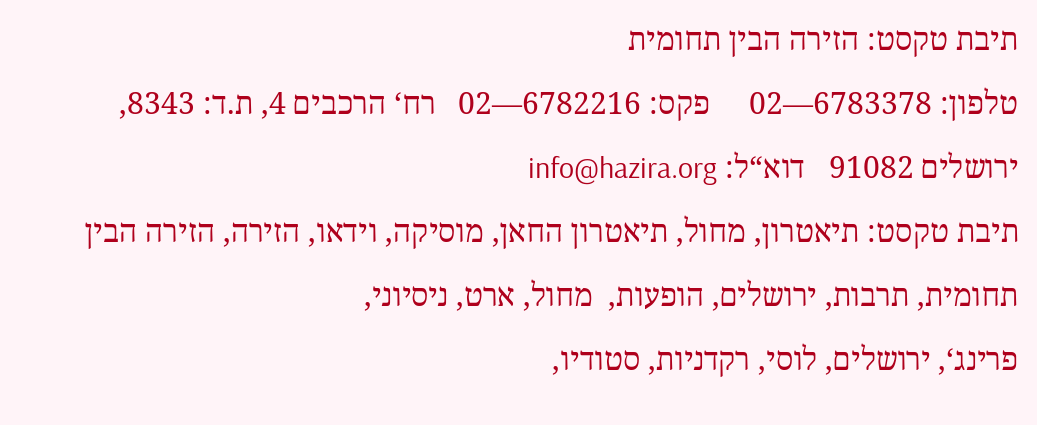תיבת טקסט: הזירה הבין תחומית
טלפון: 6783378—02     פקס: 6782216—02   רח‘ הרכבים 4, ת.ד: 8343, ירושלים 91082   דוא“ל: info@hazira.org
תיבת טקסט: תיאטרון, מחול, תיאטרון החאן, מוסיקה, וידאו, הזירה, הזירה הבין תחומית, תרבות, ירושלים, הופעות,  מחול, ארט, ניסיוני,
פרינג‘, ירושלים, לוסי, רקדניות, סטודיו,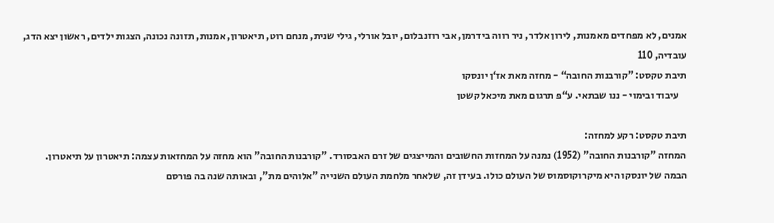אמנים, לא מפחדים מאמנות, לירון אלדר, ניר רווה בידרמן, אבי רוזנבלום, יובל אורלי, גילי שנית, מנחם רוט, תיאטרון, אמנות, תזונה נכונה, הצגות ילדים, ראשון יצא הדג, עובדיה, 110
תיבת טקסט: ”קורבנות החובה“ - מחזה מאת אז‘ן יונסקו
    עיבוד ובימוי - ננו שבתאי. ע“פ תרגום מאת מיכאל קשטן

תיבת טקסט: רקע למחזה:
המחזה "קורבנות החובה" (1952) נמנה על המחזות החשובים והמייצגים של זרם האבסורד. "קורבנות החובה" הוא מחזה על המחזאות עצמה: תיאטרון על תיאטרון.
הבמה של יונסקו היא מיקרוקוסמוס של העולם כולו. בעידן זה, שלאחר מלחמת העולם השנייה "אלוהים מת", ובאותה שנה בה פורסם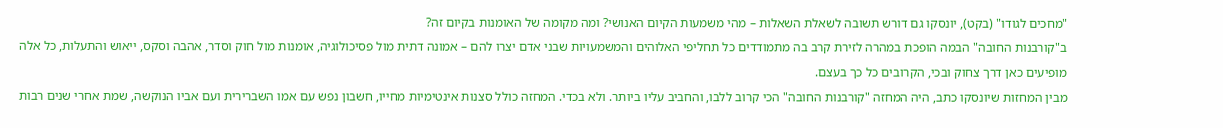"מחכים לגודו" (בקט), יונסקו גם דורש תשובה לשאלת השאלות – מהי משמעות הקיום האנושי? ומה מקומה של האומנות בקיום זה?
ב"קורבנות החובה" הבמה הופכת במהרה לזירת קרב בה מתמודדים כל תחליפי האלוהים והמשמעויות שבני אדם יצרו להם – אמונה דתית מול פסיכולוגיה, אומנות מול חוק וסדר, אהבה וסקס, ייאוש והתעלות, כל אלה מופיעים כאן דרך צחוק ובכי, הקרובים כל כך בעצם.
מבין המחזות שיונסקו כתב, היה המחזה "קורבנות החובה" הכי קרוב ללבו, והחביב עליו ביותר. ולא בכדי. המחזה כולל סצנות אינטימיות מחייו, חשבון נפש עם אמו השברירית ועם אביו הנוקשה, שמת אחרי שנים רבות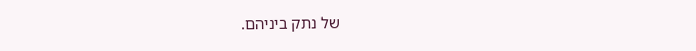של נתק ביניהם.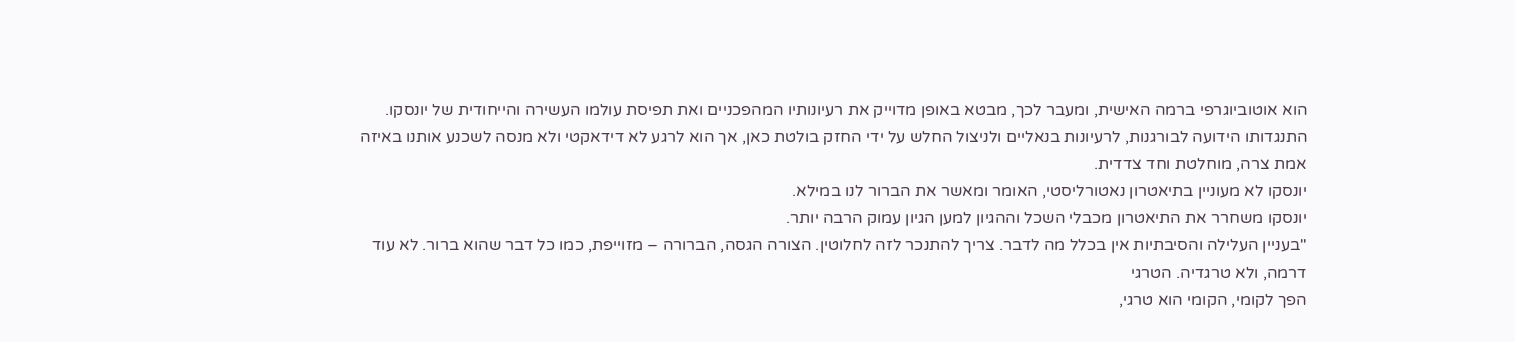הוא אוטוביוגרפי ברמה האישית, ומעבר לכך, מבטא באופן מדוייק את רעיונותיו המהפכניים ואת תפיסת עולמו העשירה והייחודית של יונסקו.
התנגדותו הידועה לבורגנות, לרעיונות בנאליים ולניצול החלש על ידי החזק בולטת כאן, אך הוא לרגע לא דידאקטי ולא מנסה לשכנע אותנו באיזה אמת צרה, מוחלטת וחד צדדית.
יונסקו לא מעוניין בתיאטרון נאטורליסטי, האומר ומאשר את הברור לנו במילא.
יונסקו משחרר את התיאטרון מכבלי השכל וההגיון למען הגיון עמוק הרבה יותר.
"בעניין העלילה והסיבתיות אין בכלל מה לדבר. צריך להתנכר לזה לחלוטין. הצורה הגסה, הברורה – מזוייפת, כמו כל דבר שהוא ברור. לא עוד דרמה, ולא טרגדיה. הטרגי
הפך לקומי, הקומי הוא טרגי,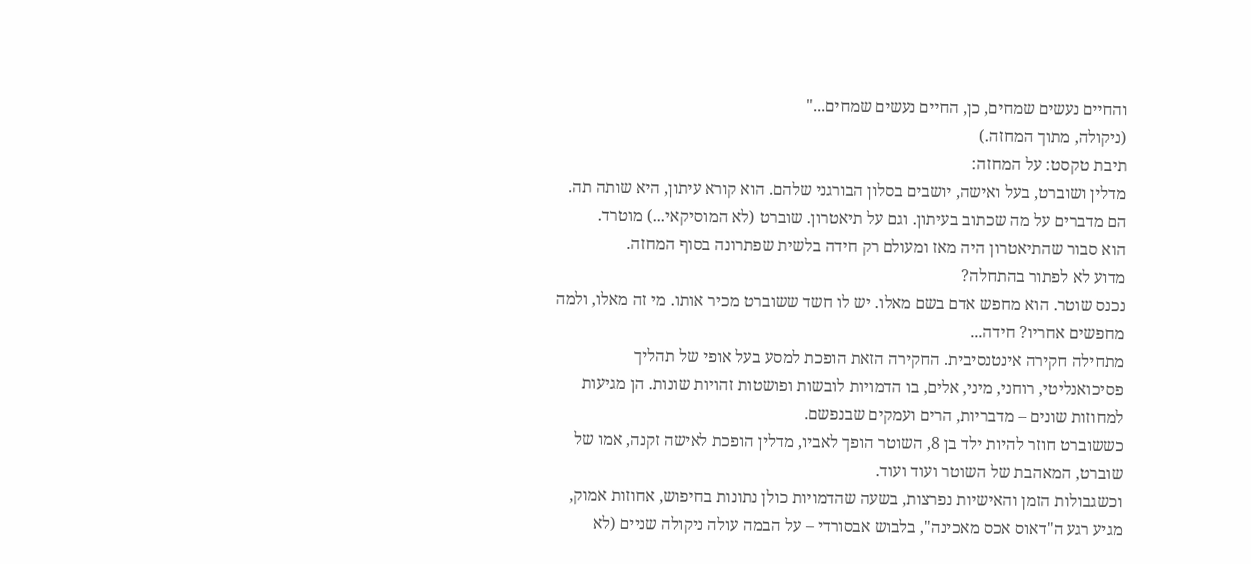והחיים נעשים שמחים, כן, החיים נעשים שמחים..."
(ניקולה, מתוך המחזה.)
תיבת טקסט: על המחזה:
מדלין ושוברט, בעל ואישה, יושבים בסלון הבורגני שלהם. הוא קורא עיתון, היא שותה תה.
הם מדברים על מה שכתוב בעיתון. וגם על תיאטרון. שוברט (לא המוסיקאי...) מוטרד.
הוא סבור שהתיאטרון היה מאז ומעולם רק חידה בלשית שפתרונה בסוף המחזה.
מדוע לא לפתור בהתחלה?
נכנס שוטר. הוא מחפש אדם בשם מאלו. יש לו חשד ששוברט מכיר אותו. מי זה מאלו, ולמה מחפשים אחריו? חידה...
מתחילה חקירה אינטנסיבית. החקירה הזאת הופכת למסע בעל אופי של תהליך פסיכואנליטי, רוחני, מיני, אלים, בו הדמויות לובשות ופושטות זהויות שונות. הן מגיעות למחוזות שונים – מדבריות, הרים ועמקים שבנפשם.
כששוברט חוזר להיות ילד בן 8, השוטר הופך לאביו, מדלין הופכת לאישה זקנה, אמו של שוברט, המאהבת של השוטר ועוד ועוד.
וכשגבולות הזמן והאישיות נפרצות, בשעה שהדמויות כולן נתונות בחיפוש, אחוזות אמוק, מגיע רגע ה"דאוס אכס מאכינה", בלבוש אבסורדי – על הבמה עולה ניקולה שניים (לא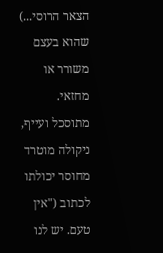הצאר הרוסי...) שהוא בעצם משורר או מחזאי.
מתוסכל ועייף, ניקולה מוטרד מחוסר יכולתו לכתוב ("אין טעם. יש לנו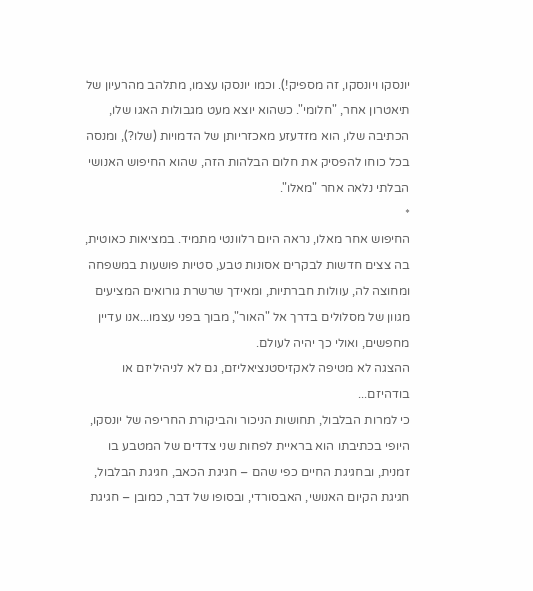יונסקו ויונסקו, זה מספיק!). וכמו יונסקו עצמו, מתלהב מהרעיון של תיאטרון אחר, "חלומי". כשהוא יוצא מעט מגבולות האגו שלו, הכתיבה שלו, הוא מזדעזע מאכזריותן של הדמויות (שלו?), ומנסה בכל כוחו להפסיק את חלום הבלהות הזה, שהוא החיפוש האנושי הבלתי נלאה אחר "מאלו".
*
החיפוש אחר מאלו, נראה היום רלוונטי מתמיד. במציאות כאוטית, בה צצים חדשות לבקרים אסונות טבע, סטיות פושעות במשפחה ומחוצה לה, עוולות חברתיות, ומאידך שרשרת גורואים המציעים מגוון של מסלולים בדרך אל "האור", מבוך בפני עצמו...אנו עדיין מחפשים, ואולי כך יהיה לעולם.
ההצגה לא מטיפה לאקזיסטנציאליזם, גם לא לניהיליזם או בודהיזם...
כי למרות הבלבול, תחושות הניכור והביקורת החריפה של יונסקו, היופי בכתיבתו הוא בראיית לפחות שני צדדים של המטבע בו זמנית, ובחגיגת החיים כפי שהם – חגיגת הכאב, חגיגת הבלבול, חגיגת הקיום האנושי, האבסורדי, ובסופו של דבר, כמובן – חגיגת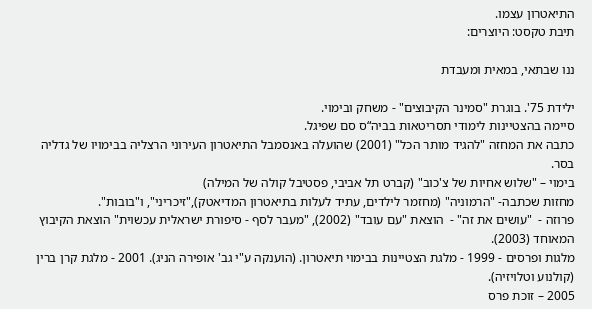התיאטרון עצמו.
תיבת טקסט: היוצרים:

ננו שבתאי, במאית ומעבדת

ילידת 75'. בוגרת "סמינר הקיבוצים" - משחק ובימוי.
סיימה בהצטיינות לימודי תסריטאות בביה“ס סם שפיגל.
כתבה את המחזה "להגיד מותר הכל" (2001) שהועלה באנסמבל התיאטרון העירוני הרצליה בבימויו של גדליה בסר.
בימוי – "שלוש אחיות של צ'כוב" (קברט תל אביבי, פסטיבל קולה של המילה)
מחזות שכתבה- "הרמוניה" (מחזמר לילדים, עתיד לעלות בתיאטרון המדיאטק),"זיכריני", ו"בובות".
פרוזה -  "עושים את זה" -  הוצאת "עם עובד" (2002), "מעבר לסף - סיפורת ישראלית עכשוית" הוצאת הקיבוץ המאוחד (2003).
מלגות ופרסים - 1999 - מלגת הצטיינות בבימוי תיאטרון. (הוענקה ע"י גב' אופירה הניג). 2001 - מלגת קרן ברין (קולנוע וטלויזיה).
2005 – זוכת פרס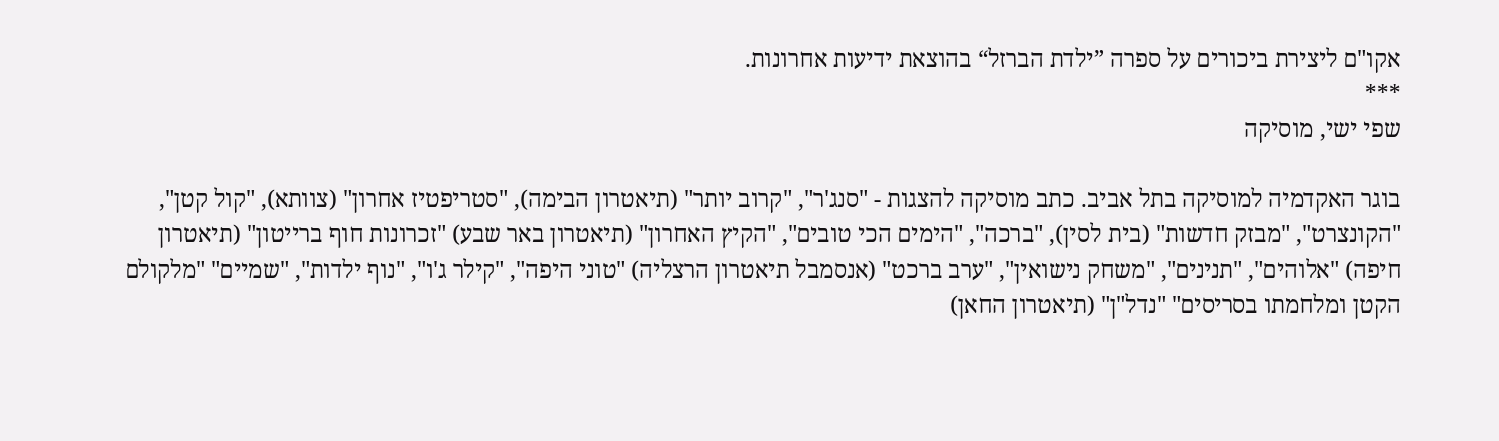אקו"ם ליצירת ביכורים על ספרה ”ילדת הברזל“ בהוצאת ידיעות אחרונות.
***
שפי ישי, מוסיקה

בוגר האקדמיה למוסיקה בתל אביב. כתב מוסיקה להצגות - "סנג'ר", "קרוב יותר" (תיאטרון הבימה), "סטריפטיז אחרון" (צוותא), "קול קטן", "הקונצרט", "מבזק חדשות" (בית לסין), "ברכה", "הימים הכי טובים", "הקיץ האחרון" (תיאטרון באר שבע) "זכרונות חוף ברייטון" (תיאטרון חיפה) "אלוהים", "תנינים", "משחק נישואין", "ערב ברכט" (אנסמבל תיאטרון הרצליה) "טוני היפה", "קילר ג'ו", "נוף ילדות", "שמיים" "מלקולם הקטן ומלחמתו בסריסים" "נדל"ן" (תיאטרון החאן)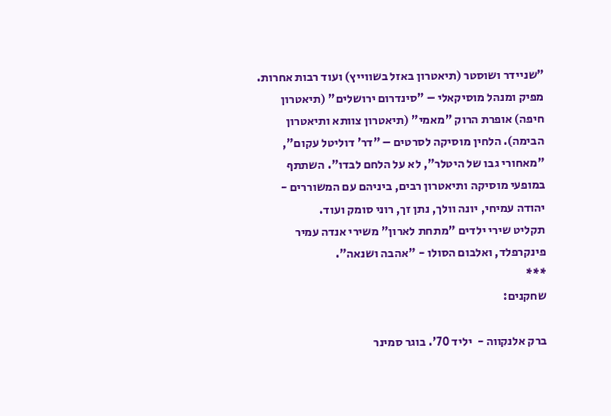"שניידר ושוסטר (תיאטרון באזל בשווייץ) ועוד רבות אחרות.
מפיק ומנהל מוסיקאלי – "סינדרום ירושלים" (תיאטרון חיפה) אופרת הרוק "מאמי" (תיאטרון צוותא ותיאטרון הבימה). הלחין מוסיקה לסרטים – "דר' דוליטל עקום", "מאחורי גבו של היטלר", לא על הלחם לבדו". השתתף במופעי מוסיקה ותיאטרון רבים, ביניהם עם המשוררים - יהודה עמיחי, יונה וולך, נתן זך, רוני סומק ועוד.
תקליט שירי ילדים "מתחת לארון" משירי אנדה עמיר פינקרפלד, ואלבום הסולו - "אהבה ושנאה".
***
שחקנים:

ברק אלנקווה -  יליד 70'. בוגר סמינר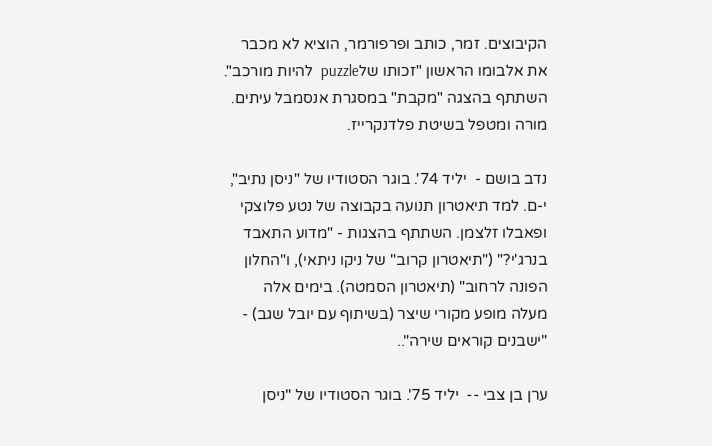הקיבוצים. זמר, כותב ופרפורמר, הוציא לא מכבר את אלבומו הראשון "זכותו שלpuzzle  להיות מורכב". השתתף בהצגה "מקבת" במסגרת אנסמבל עיתים. מורה ומטפל בשיטת פלדנקרייז.

נדב בושם -  יליד 74'. בוגר הסטודיו של "ניסן נתיב", י-ם. למד תיאטרון תנועה בקבוצה של נטע פלוצקי ופאבלו זלצמן. השתתף בהצגות - "מדוע התאבד בנרג'י?" ("תיאטרון קרוב" של ניקו ניתאי), ו"החלון הפונה לרחוב" (תיאטרון הסמטה). בימים אלה מעלה מופע מקורי שיצר (בשיתוף עם יובל שגב) - "ישבנים קוראים שירה"..

ערן בן צבי --  יליד 75'. בוגר הסטודיו של "ניסן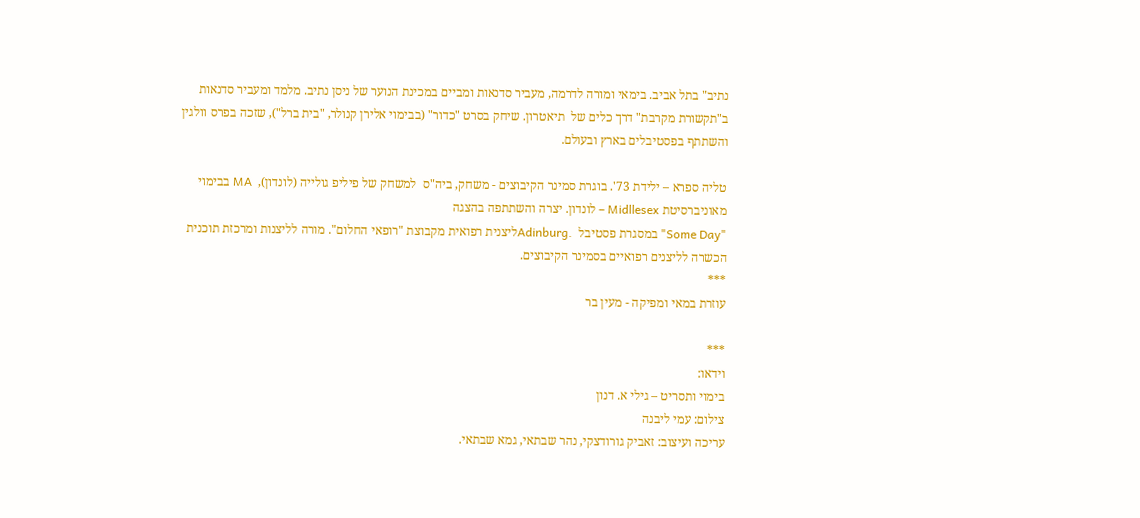נתיב" בתל אביב. בימאי ומורה לדרמה, מעביר סדנאות ומביים במכינת הנוער של ניסן נתיב. מלמד ומעביר סדנאות ב"תקשורת מקרבת" דרך כלים של  תיאטרון. שיחק בסרט "כדור" (בבימוי אלירן קנולר, "בית ברל"), שזכה בפרס וולגין והשתתף בפסטיבלים בארץ ובעולם.

טליה ספרא – ילידת 73'. בוגרת סמינר הקיבוצים - משחק, ביה"ס  למשחק של פיליפ גולייה (לונדון),  MA בבימוי מאוניברסיטת Midllesex – לונדון. יצרה והשתתפה בהצגה
"Some Day" במסגרת פסטיבל  .Adinburgליצנית רפואית מקבוצת "רופאי החלום". מורה לליצנות ומרכזת תוכנית הכשרה לליצנים רפואיים בסמינר הקיבוצים.
***
עוזרת במאי ומפיקה - מעין בר

***
וידאו:
בימוי ותסריט – גילי א. דנון
צילום: עמי ליבנה
עריכה ועיצוב: זאביק גורודצקי, נהר שבתאי, גמא שבתאי.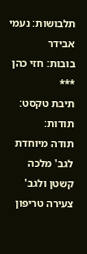תלבושות: נעמי אבידר
בובות: חזי כהן
***
תיבת טקסט: תודות:
תודה מיוחדת לגב' מלכה קשטן ולגב' צעירה טריפון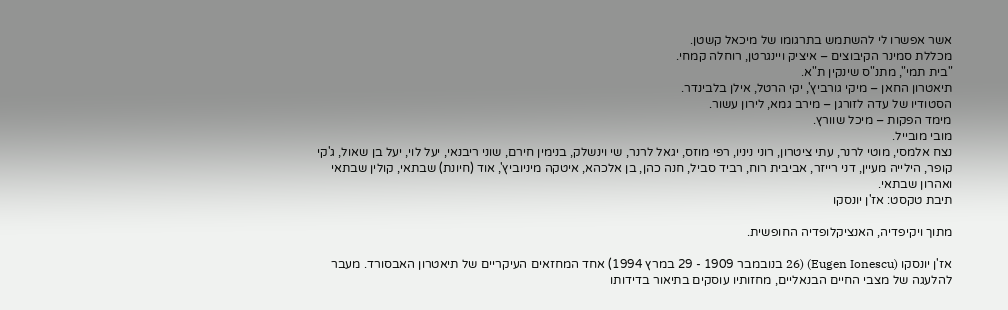אשר אפשרו לי להשתמש בתרגומו של מיכאל קשטן.
מכללת סמינר הקיבוצים – איציק ויינגרטן, רוחלה קמחי.
"בית תמי", מתנ"ס שינקין ת"א.
תיאטרון החאן – מיקי גורביץ', יקי הרטל, אילן בלבינדר.
הסטודיו של עדה לזורגן – מירב גמא, לירון עשור.
מימד הפקות – מיכל שוורץ.
מובי מובייל.
נצח אלמסי, מוטי לרנר, עתי ציטרון, רוני ניניו, רפי מוזס, יגאל לרנר, שי וינשלק, בנימין חירם, שוני ריבנאי, יעל לוי, יעל בן שאול, ג'קי קופר, הילייה מעיין, דני רייזר, אביבית רוח, רביד סביל, חנה כהן, בן אלכהא, איטקה מיניוביץ', אוד (חיונת) שבתאי, קולין שבתאי ואהרון שבתאי.
תיבת טקסט: אז'ן יונסקו

מתוך ויקיפדיה, האנציקלופדיה החופשית.

אז'ן יונסקו (Eugen Ionescu) (26 בנובמבר 1909 - 29 במרץ 1994) אחד המחזאים העיקריים של תיאטרון האבסורד. מעבר להלעגה של מצבי החיים הבנאליים, מחזותיו עוסקים בתיאור בדידותו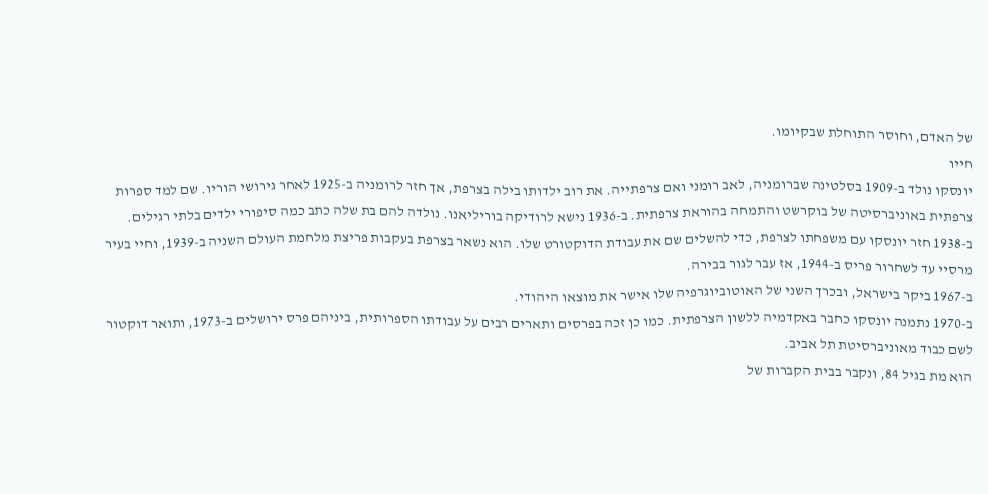של האדם, וחוסר התוחלת שבקיומו.
חייו
יונסקו נולד ב-1909 בסלטינה שברומניה, לאב רומני ואם צרפתייה. את רוב ילדותו בילה בצרפת, אך חזר לרומניה ב-1925 לאחר גירושי הוריו. שם למד ספרות צרפתית באוניברסיטה של בוקרשט והתמחה בהוראת צרפתית. ב-1936 נישא לרודיקה בוריליאנו. נולדה להם בת שלה כתב כמה סיפורי ילדים בלתי רגילים. ב-1938 חזר יונסקו עם משפחתו לצרפת, כדי להשלים שם את עבודת הדוקטורט שלו. הוא נשאר בצרפת בעקבות פריצת מלחמת העולם השניה ב-1939, וחיי בעיר מרסיי עד לשחרור פריס ב-1944, אז עבר לגור בבירה.
ב-1967 ביקר בישראל, ובכרך השני של האוטוביוגרפיה שלו אישר את מוצאו היהודי.
ב-1970 נתמנה יונסקו כחבר באקדמיה ללשון הצרפתית. כמו כן זכה בפרסים ותארים רבים על עבודתו הספרותית, ביניהם פרס ירושלים ב-1973, ותואר דוקטור לשם כבוד מאוניברסיטת תל אביב.
הוא מת בגיל 84, ונקבר בבית הקברות של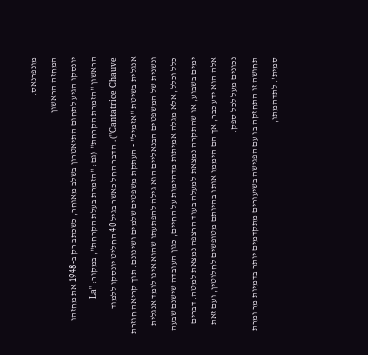מונפרנאס.
המחזה הראשון
יונסקו הגיע לתחום התיאטרון בשלב מאוחר, כשכתב רק ב-1948 את מחזהו הראשון "הזמרת הקרחת" (גם: "הזמרת בעלת הקרחת", במקור: "La Cantatrice Chauve"). הדבר החל כאשר בגיל 40 החליט יונסקו ללמוד אנגלית בשיטת "אזמיל" - העתקת משפטים שלמים ושינונם. תוך קריאה חוזרת ונשנית של המשפטים הבנאליים הוא גילה להפתעתו שהוא אינו לומד אנגלית כלל וכלל, אלא מגלה אמיתות מדהימות על החיים, כגון העובדה שישנם שבעה ימים בשבוע, או שהתקרה נמצאת למעלה בעוד הרצפה נמצאת למטה. דברים אלה הוא ידע כבר, אך הם היממו אותו בהיותם מטופשים לחלוטין, ועם זאת נכונים מעל לכל ספק.
תחושה זו התחזקה בו עם הפגישה בשיעורים מתקדמים יותר בדמיות מר ומרת סמית'. לתדהמתו,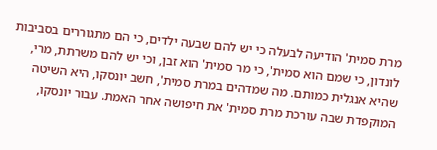מרת סמית' הודיעה לבעלה כי יש להם שבעה ילדים, כי הם מתגוררים בסביבות לונדון, כי שמם הוא סמית', כי מר סמית' הוא זבן, וכי יש להם משרתת, מרי, שהיא אנגלית כמותם. מה שמדהים במרת סמית', חשב יונסקו, היא השיטה המוקפדת שבה עורכת מרת סמית' את חיפושה אחר האמת. עבור יונסקו,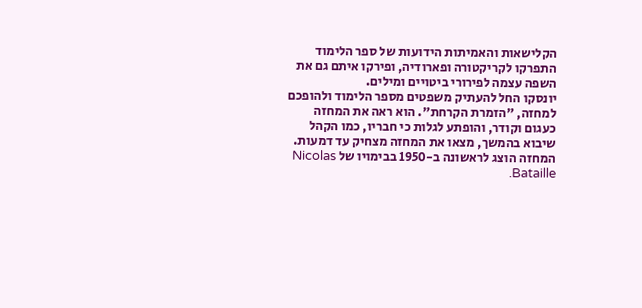הקלישאות והאמיתות הידועות של ספר הלימוד התפרקו לקריקטורה ופארודיה, ופירקו איתם גם את השפה עצמה לפירורי ביטויים ומילים.
יונסקו החל להעתיק משפטים מספר הלימוד ולהופכם למחזה, "הזמרת הקרחת". הוא ראה את המחזה כעגום וקודר, והופתע לגלות כי חבריו, כמו הקהל שיבוא בהמשך, מצאו את המחזה מצחיק עד דמעות. המחזה הוצג לראשונה ב-1950 בבימויו של Nicolas Bataille.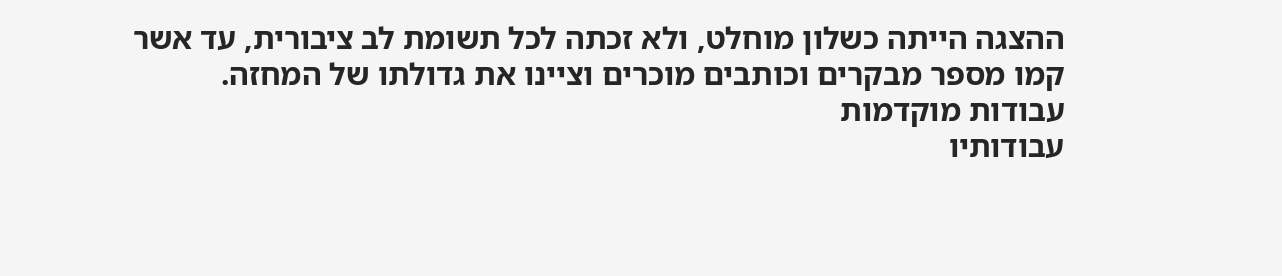ההצגה הייתה כשלון מוחלט, ולא זכתה לכל תשומת לב ציבורית, עד אשר קמו מספר מבקרים וכותבים מוכרים וציינו את גדולתו של המחזה.
עבודות מוקדמות
עבודותיו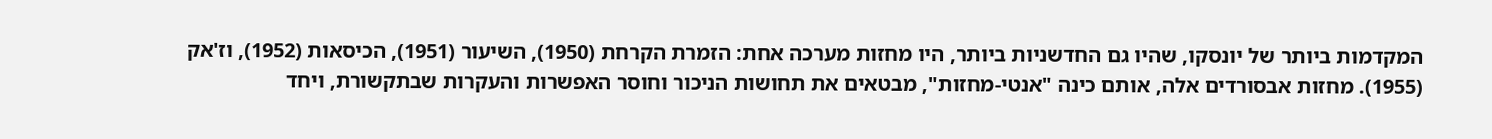המקדמות ביותר של יונסקו, שהיו גם החדשניות ביותר, היו מחזות מערכה אחת: הזמרת הקרחת (1950), השיעור (1951), הכיסאות (1952), וז'אק (1955). מחזות אבסורדים אלה, אותם כינה "אנטי-מחזות", מבטאים את תחושות הניכור וחוסר האפשרות והעקרות שבתקשורת, ויחד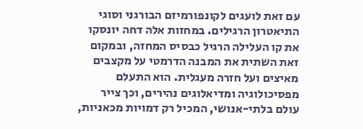עם זאת לועגים לקונפורמיזם הבורגני וסוגי התיאטרון הרגילים. במחזות אלה דחה יונסקו את קו העלילה הרגיל כבסיס המחזה, ובמקום זאת השתית את המבנה הדרמטי על מקצבים מאיצים ועל חזרה מעגלית. הוא התעלם מפסיכולוגיה ומדיאלוגים נהירים, וכך צייר עולם בלתי-אנושי, המכיל רק דמויות מכאניות,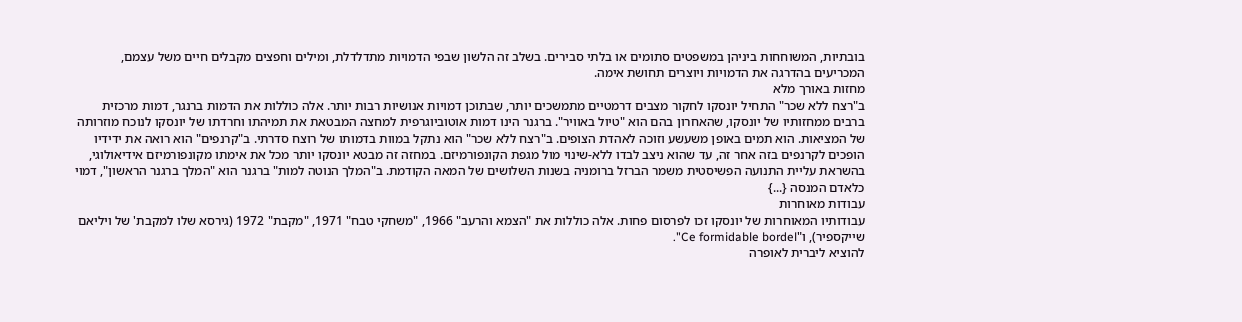בובתיות, המשוחחות ביניהן במשפטים סתומים או בלתי סבירים. בשלב זה הלשון שבפי הדמויות מתדלדלת, ומילים וחפצים מקבלים חיים משל עצמם, המכריעים בהדרגה את הדמויות ויוצרים תחושת אימה.
מחזות באורך מלא
ב"רצח ללא שכר" התחיל יונסקו לחקור מצבים דרמטיים מתמשכים יותר, שבתוכן דמויות אנושיות רבות יותר. אלה כוללות את הדמות ברנגר, דמות מרכזית ברבים ממחזותיו של יונסקו, שהאחרון בהם הוא "טיול באוויר". ברגנר הינו דמות אוטוביוגרפית למחצה המבטאת את תמיהתו וחרדתו של יונסקו לנוכח מוזרותה של המציאות. הוא תמים באופן משעשע וזוכה לאהדת הצופים. ב"רצח ללא שכר" הוא נתקל במוות בדמותו של רוצח סדרתי. ב"קרנפים" הוא רואה את ידידיו הופכים לקרנפים בזה אחר זה, עד שהוא ניצב לבדו ללא-שינוי מול מגפת הקונפורמיזם. במחזה זה מבטא יונסקו יותר מכל את אימתו מקונפורמיזם אידיאולוגי, בהשראת עליית התנועה הפשיסטית משמר הברזל ברומניה בשנות השלושים של המאה הקודמת. ב"המלך הנוטה למות" ברגנר הוא "המלך ברגנר הראשון", דמוי כלאדם המנסה {...}
עבודות מאוחרות
עבודותיו המאוחרות של יונסקו זכו לפרסום פחות. אלה כוללות את "הצמא והרעב" 1966, "משחקי טבח" 1971, "מקבת" 1972 (גירסא שלו למקבת' של ויליאם שייקספיר), ו"Ce formidable bordel".
להוציא ליברית לאופרה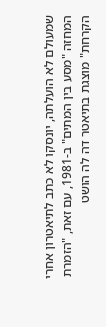שמעולם לא הועלתה, יונסקו לא כתב לתיאטרון אחרי המחזה "מסע בין המתים" ב-1981, עם זאת, "הזמרת הקרחת" מוצגת בתיאטר דה לה הושט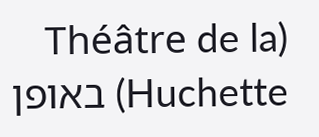(Théâtre de la Huchette) באופן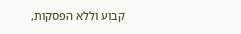קבוע וללא הפסקות,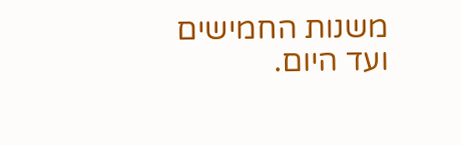משנות החמישים ועד היום.